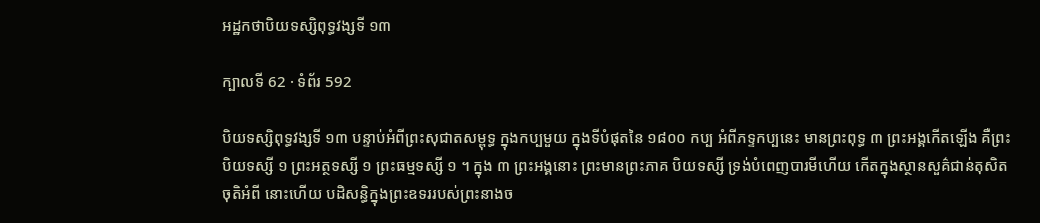អដ្ឋកថាបិយទស្សិពុទ្ធវង្សទី ១៣

ក្បាលទី 62 · ទំព័រ 592

បិយទស្សិពុទ្ធវង្សទី ១៣ បន្ទាប់អំពីព្រះសុជាតសម្ពុទ្ធ ក្នុងកប្បមួយ ក្នុងទីបំផុតនៃ ១៨០០ កប្ប អំពីភទ្ទកប្បនេះ មានព្រះពុទ្ធ ៣ ព្រះអង្គកើតឡើង គឺព្រះបិយទស្សី ១ ព្រះអត្ថទស្សី ១ ព្រះធម្មទស្សី ១ ។ ក្នុង ៣ ព្រះអង្គនោះ ព្រះមានព្រះភាគ បិយទស្សី ទ្រង់បំពេញបារមីហើយ កើតក្នុងស្ថានសួគ៌ជាន់តុសិត ចុតិអំពី នោះហើយ បដិសន្ធិក្នុងព្រះឧទររបស់ព្រះនាងច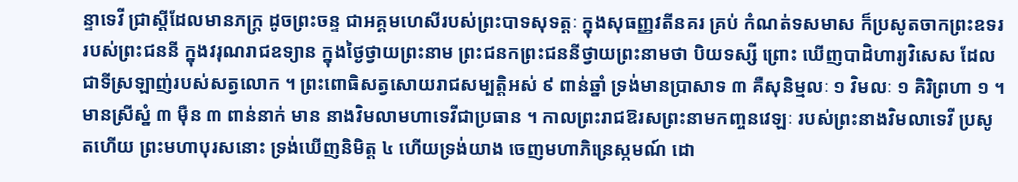ន្ទាទេវី ជ្រាស្តីដែលមានភក្ត្រ ដូចព្រះចន្ទ ជាអគ្គមហេសីរបស់ព្រះបាទសុទត្តៈ ក្នុងសុធញ្ញវតីនគរ គ្រប់ កំណត់ទសមាស ក៏ប្រសូតចាកព្រះឧទររបស់ព្រះជននី ក្នុងវរុណរាជឧទ្យាន ក្នុងថ្ងៃថ្វាយព្រះនាម ព្រះជនកព្រះជននីថ្វាយព្រះនាមថា បិយទស្សី ព្រោះ ឃើញបាដិហារ្យវិសេស ដែលជាទីស្រឡាញ់របស់សត្វលោក ។ ព្រះពោធិសត្វសោយរាជសម្បត្តិអស់ ៩ ពាន់ឆ្នាំ ទ្រង់មានប្រាសាទ ៣ គឺសុនិម្មលៈ ១ វិមលៈ ១ គិរិព្រហា ១ ។ មានស្រីស្នំ ៣ ម៉ឺន ៣ ពាន់នាក់ មាន នាងវិមលាមហាទេវីជាប្រធាន ។ កាលព្រះរាជឱរសព្រះនាមកញ្ចនវេឡៈ របស់ព្រះនាងវិមលាទេវី ប្រសូតហើយ ព្រះមហាបុរសនោះ ទ្រង់ឃើញនិមិត្ត ៤ ហើយទ្រង់យាង ចេញមហាភិន្រេស្កមណ៍ ដោ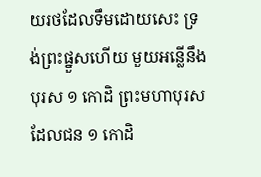យរថដែលទឹមដោយសេះ ទ្រង់ព្រះផ្នួសហើយ មួយអន្លើនឹងបុរស ១ កោដិ ព្រះមហាបុរសដែលជន ១ កោដិ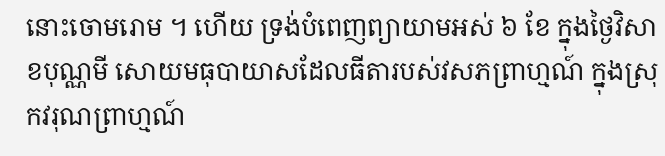នោះចោមរោម ។ ហើយ ទ្រង់បំពេញព្យាយាមអស់ ៦ ខែ ក្នុងថ្ងៃវិសាខបុណ្ណមី សោយមធុបាយាសដែលធីតារបស់វសភព្រាហ្មណ៍ ក្នុងស្រុកវរុណព្រាហ្មណ៍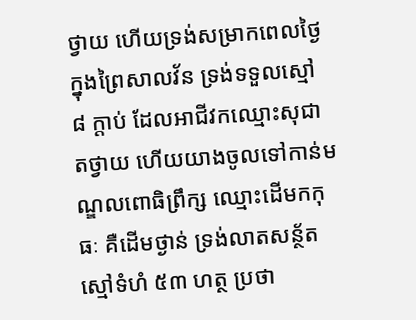ថ្វាយ ហើយទ្រង់សម្រាកពេលថ្ងៃ ក្នុងព្រៃសាលវ័ន ទ្រង់ទទួលស្មៅ ៨ ក្តាប់ ដែលអាជីវកឈ្មោះសុជាតថ្វាយ ហើយយាងចូលទៅកាន់មណ្ឌលពោធិព្រឹក្ស ឈ្មោះដើមកកុធៈ គឺដើមថ្ងាន់ ទ្រង់លាតសន្ថ័តស្មៅទំហំ ៥៣ ហត្ថ ប្រថា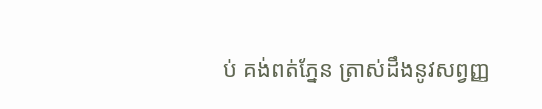ប់ គង់ពត់ភ្នែន ត្រាស់ដឹងនូវសព្វញ្ញ